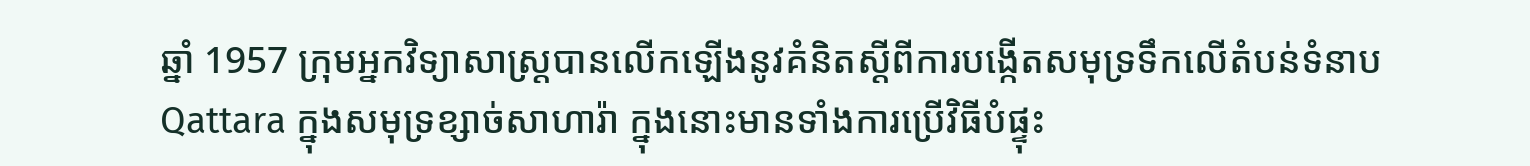ឆ្នាំ 1957 ក្រុមអ្នកវិទ្យាសាស្ត្របានលើកឡើងនូវគំនិតស្ដីពីការបង្កើតសមុទ្រទឹកលើតំបន់ទំនាប Qattara ក្នុងសមុទ្រខ្សាច់សាហារ៉ា ក្នុងនោះមានទាំងការប្រើវិធីបំផ្ទុះ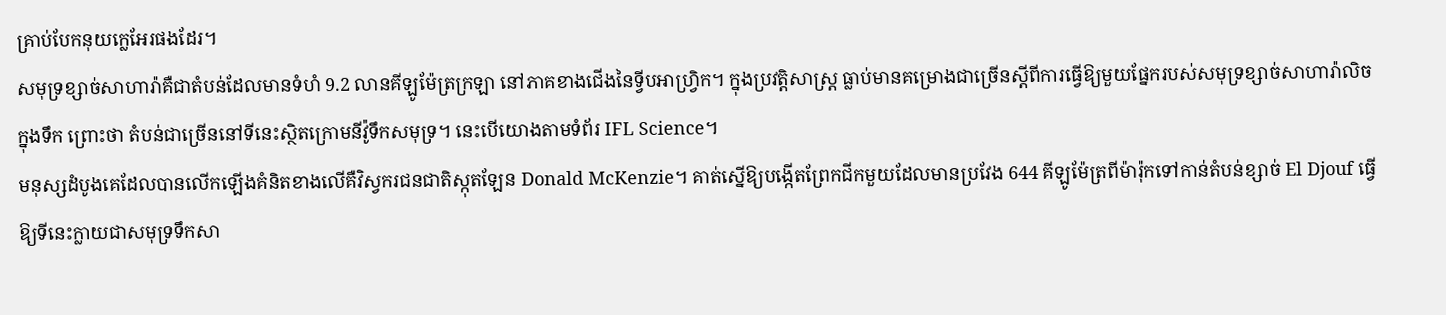គ្រាប់បែកនុយក្លេអែរផងដែរ។
សមុទ្រខ្សាច់សាហារ៉ាគឺជាតំបន់ដែលមានទំហំ 9.2 លានគីឡូម៉ែត្រក្រឡា នៅភាគខាងជើងនៃទ្វីបអាហ្វ្រិក។ ក្នុងប្រវត្តិសាស្ត្រ ធ្លាប់មានគម្រោងជាច្រើនស្ដីពីការធ្វើឱ្យមួយផ្នែករបស់សមុទ្រខ្សាច់សាហារ៉ាលិចក្នុងទឹក ព្រោះថា តំបន់ជាច្រើននៅទីនេះស្ថិតក្រោមនីវ៉ូទឹកសមុទ្រ។ នេះបើយោងតាមទំព័រ IFL Science។
មនុស្សដំបូងគេដែលបានលើកឡើងគំនិតខាងលើគឺវិស្វករជនជាតិស្កុតឡែន Donald McKenzie។ គាត់ស្នើឱ្យបង្កើតព្រែកជីកមួយដែលមានប្រវែង 644 គីឡូម៉ែត្រពីម៉ារ៉ុកទៅកាន់តំបន់ខ្សាច់ El Djouf ធ្វើឱ្យទីនេះក្លាយជាសមុទ្រទឹកសា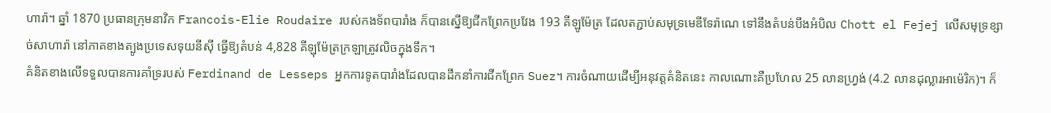ហារ៉ា។ ឆ្នាំ 1870 ប្រធានក្រុមនាវិក Francois-Elie Roudaire របស់កងទ័ពបារាំង ក៏បានស្នើឱ្យជីកព្រែកប្រវែង 193 គីឡូម៉ែត្រ ដែលតភ្ជាប់សមុទ្រមេឌីទែរ៉ាណេ ទៅនឹងតំបន់បឹងអំបិល Chott el Fejej លើសមុទ្រខ្សាច់សាហារ៉ា នៅភាគខាងត្បូងប្រទេសទុយនីស៊ី ធ្វើឱ្យតំបន់ 4,828 គីឡុម៉ែត្រក្រឡាត្រូវលិចក្នុងទឹក។
គំនិតខាងលើទទួលបានការគាំទ្ររបស់ Ferdinand de Lesseps អ្នកការទូតបារាំងដែលបានដឹកនាំការជីកព្រែក Suez។ ការចំណាយដើម្បីអនុវត្តគំនិតនេះ កាលណោះគឺប្រហែល 25 លានហ្វ្រង់ (4.2 លានដុល្លារអាម៉េរិក)។ ក៏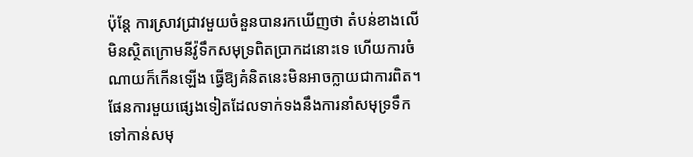ប៉ុន្តែ ការស្រាវជ្រាវមួយចំនួនបានរកឃើញថា តំបន់ខាងលើមិនស្ថិតក្រោមនីវ៉ូទឹកសមុទ្រពិតប្រាកដនោះទេ ហើយការចំណាយក៏កើនឡើង ធ្វើឱ្យគំនិតនេះមិនអាចក្លាយជាការពិត។
ផែនការមួយផ្សេងទៀតដែលទាក់ទងនឹងការនាំសមុទ្រទឹកទៅកាន់សមុ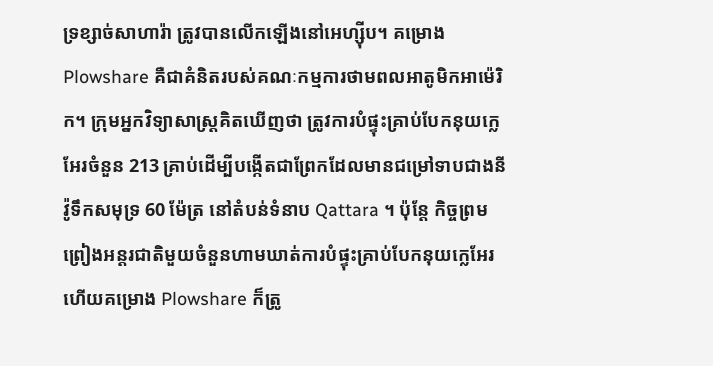ទ្រខ្សាច់សាហារ៉ា ត្រូវបានលើកឡើងនៅអេហ្ស៊ីប។ គម្រោង Plowshare គឺជាគំនិតរបស់គណៈកម្មការថាមពលអាតូមិកអាម៉េរិក។ ក្រុមអ្នកវិទ្យាសាស្ត្រគិតឃើញថា ត្រូវការបំផ្ទុះគ្រាប់បែកនុយក្លេអែរចំនួន 213 គ្រាប់ដើម្បីបង្កើតជាព្រែកដែលមានជម្រៅទាបជាងនីវ៉ូទឹកសមុទ្រ 60 ម៉ែត្រ នៅតំបន់ទំនាប Qattara ។ ប៉ុន្តែ កិច្ចព្រមព្រៀងអន្តរជាតិមួយចំនួនហាមឃាត់ការបំផ្ទុះគ្រាប់បែកនុយក្លេអែរ ហើយគម្រោង Plowshare ក៏ត្រូ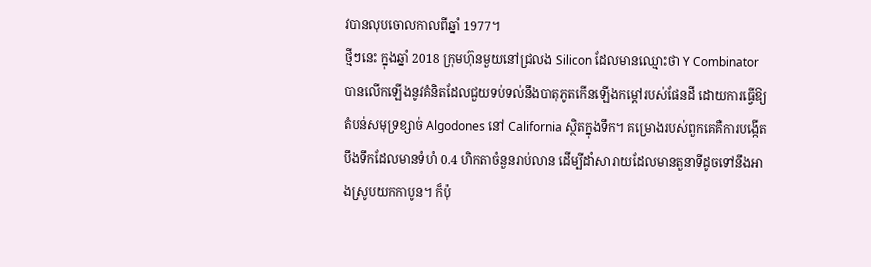វបានលុបចោលកាលពីឆ្នាំ 1977។
ថ្មីៗនេះ ក្នុងឆ្នាំ 2018 ក្រុមហ៊ុនមួយនៅជ្រលង Silicon ដែលមានឈ្មោះថា Y Combinator បានលើកឡើងនូវគំនិតដែលជួយទប់ទល់នឹងបាតុភូតកើនឡើងកម្ដៅរបស់ផែនដី ដោយការធ្វើឱ្យតំបន់សមុទ្រខ្សាច់ Algodones នៅ California ស្ថិតក្នុងទឹក។ គម្រោងរបស់ពួកគេគឺការបង្កើតបឹងទឹកដែលមានទំហំ 0.4 ហិកតាចំនួនរាប់លាន ដើម្បីដាំសារាយដែលមានតួនាទីដូចទៅនឹងអាងស្រូបយកកាបូន។ ក៏ប៉ុ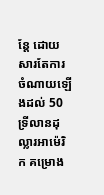ន្តែ ដោយសារតែការចំណាយឡើងដល់ 50 ទ្រីលានដុល្លារអាម៉េរិក គម្រោង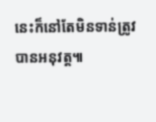នេះក៏នៅតែមិនទាន់ត្រូវបានអនុវត្ត៕